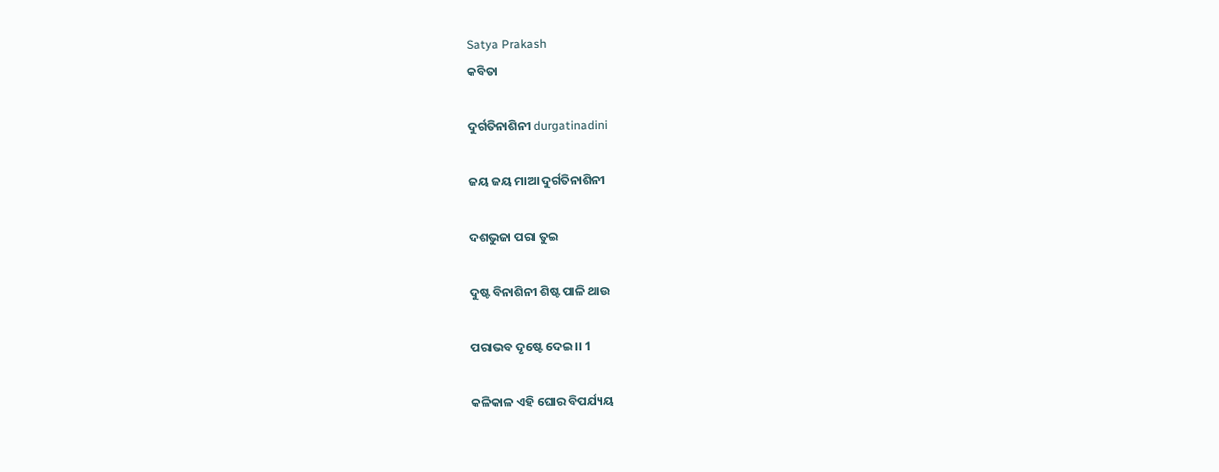Satya Prakash
କବିତା

ଦୁର୍ଗତିନାଶିନୀ durgatinadini

ଜୟ ଜୟ ମାଆ ଦୁର୍ଗତିନାଶିନୀ

ଦଶଭୁଜା ପରା ତୁଇ

ଦୁଷ୍ଟ ବିନାଶିନୀ ଶିଷ୍ଟ ପାଳି ଥାଉ

ପରାଭବ ଦୃଷ୍ଟେ ଦେଇ।। 1

କଳିକାଳ ଏହି ଘୋର ବିପର୍ଯ୍ୟୟ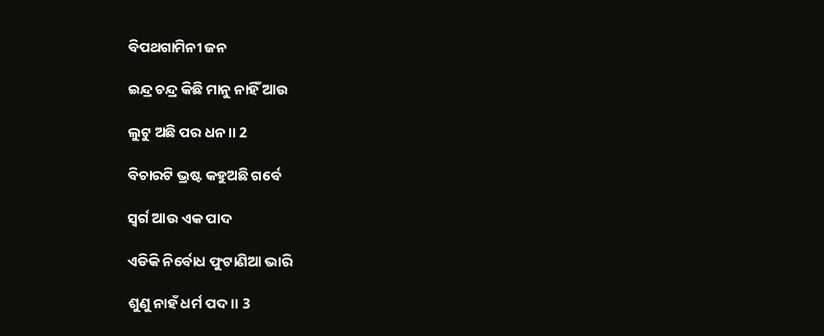ବିପଥଗାମିନୀ ଜନ

ଇନ୍ଦ୍ର ଚନ୍ଦ୍ର କିଛି ମାନୁ ନାହିଁ ଆଉ

ଲୁଟୁ ଅଛି ପର ଧନ।। 2

ବିଚାରଟି ଭ୍ରଷ୍ଟ କହୁଅଛି ଗର୍ବେ

ସ୍ଵର୍ଗ ଆଉ ଏକ ପାଦ

ଏଡିକି ନିର୍ବୋଧ ଫୁଟାଣିଆ ଭାରି

ଶୁଣୁ ନାହଁ ଧର୍ମ ପଦ।। 3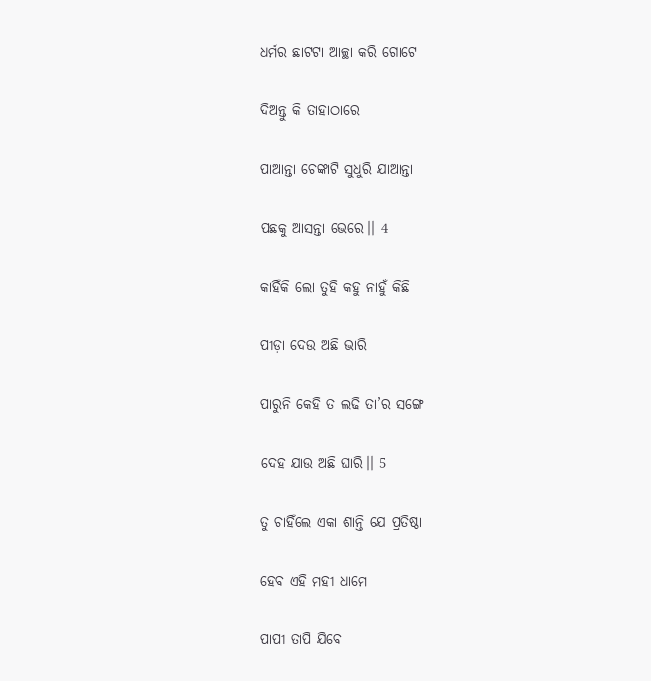ଧର୍ମର ଛାଟଟା ଆଚ୍ଛା କରି ଗୋଟେ

ଦିଅନ୍ତୁ କି ତାହାଠାରେ

ପାଆନ୍ତା ଚେଙ୍କାଟି ସୁଧୁରି ଯାଆନ୍ତା

ପଛକୁ ଆସନ୍ତା ଭେରେ।। 4

କାହିଁକି ଲୋ ତୁହି କହୁ ନାହୁଁ କିଛି

ପୀଡ଼ା ଦେଉ ଅଛି ଭାରି

ପାରୁନି କେହି ତ ଲଢି ତା’ର ସଙ୍ଗେ

ଦେହ ଯାଉ ଅଛି ଘାରି।। 5

ତୁ ଚାହିଁଲେ ଏକା ଶାନ୍ତି ଯେ ପ୍ରତିଷ୍ଠା

ହେବ ଏହି ମହୀ ଧାମେ

ପାପୀ ତାପି ଯିବେ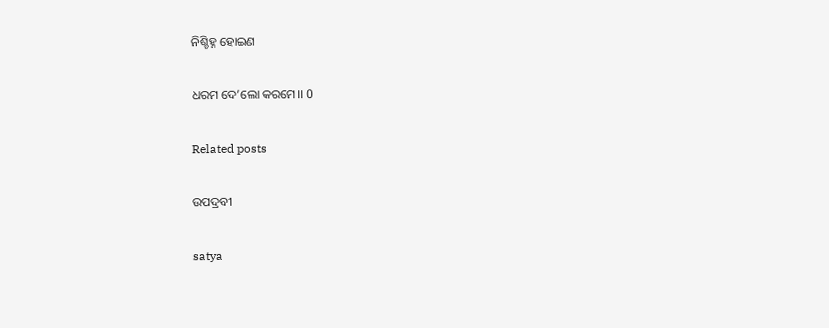ନିଶ୍ଚିହ୍ନ ହୋଇଣ

ଧରମ ଦେ’ଲୋ କରମେ।। 0

Related posts

ଉପଦ୍ରବୀ

satya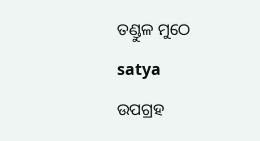ତଣ୍ଡୁଳ ମୁଠେ

satya

ଉପଗ୍ରହ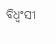ବିଧ୍ଵଂସୀ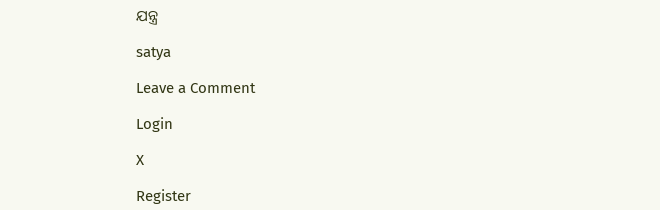ଯନ୍ତ୍ର

satya

Leave a Comment

Login

X

Register